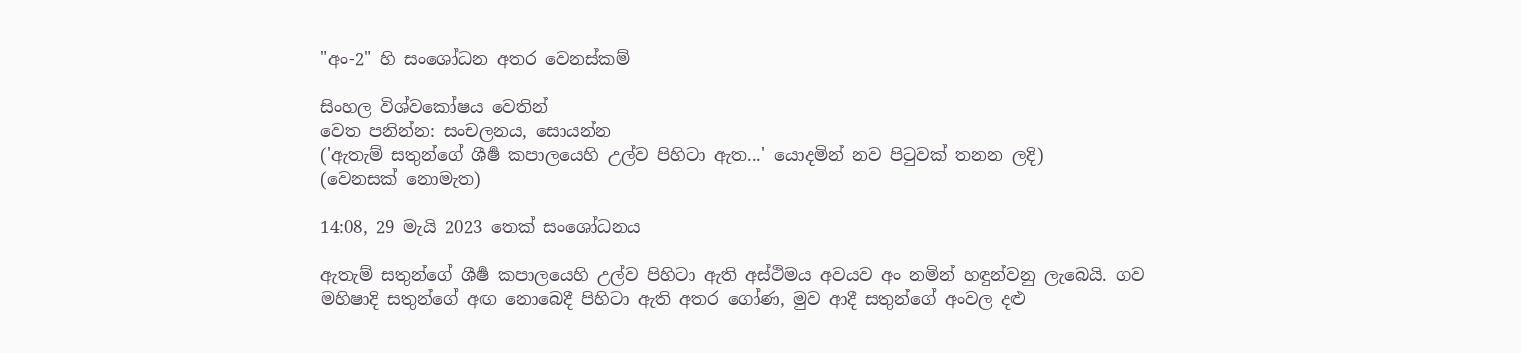"අං-2" හි සංශෝධන අතර වෙනස්කම්

සිංහල විශ්වකෝෂය වෙතින්
වෙත පනින්න: සංචලනය, සොයන්න
('ඇතැම් සතුන්ගේ ශීර්‍ෂ කපාලයෙහි උල්ව පිහිටා ඇත...' යොදමින් නව පිටුවක් තනන ලදි)
(වෙනසක් නොමැත)

14:08, 29 මැයි 2023 තෙක් සංශෝධනය

ඇතැම් සතුන්ගේ ශීර්‍ෂ කපාලයෙහි උල්ව පිහිටා ඇති අස්ථිමය අවයව අං නමින් හඳුන්වනු ලැබෙයි. ගව මහිෂාදි සතුන්ගේ අඟ නොබෙදී පිහිටා ඇති අතර ගෝණ, මුව ආදී සතුන්ගේ අංවල දළු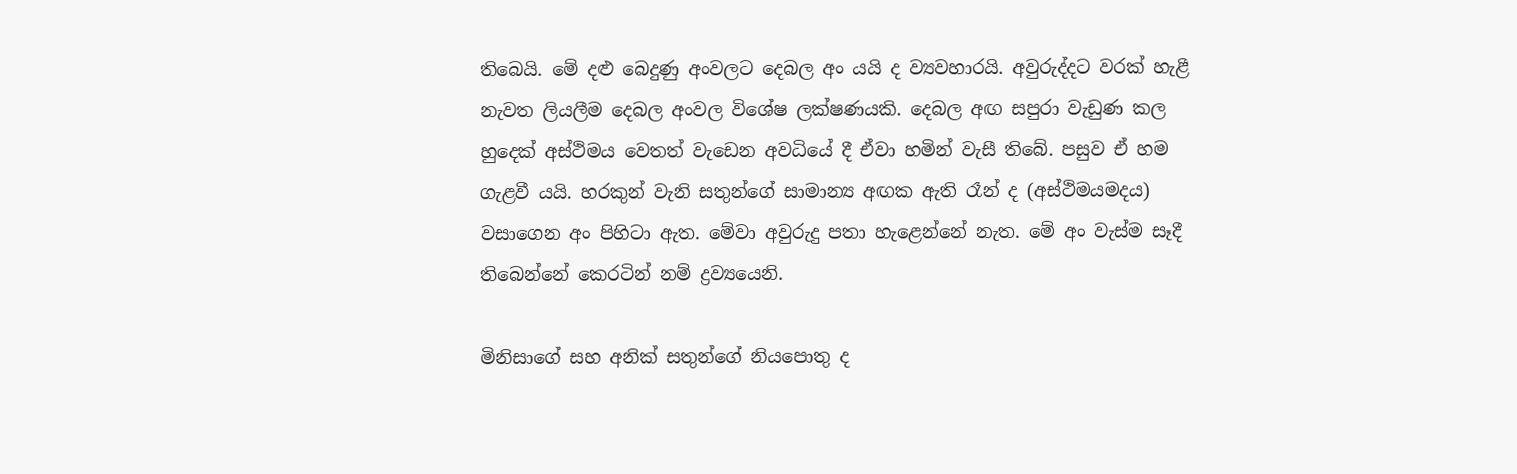තිබෙයි. මේ දළු බෙදුණු අංවලට දෙබල අං යයි ද ව්‍යවහාරයි. අවුරුද්දට වරක් හැළී නැවත ලියලීම දෙබල අංවල විශේෂ ලක්ෂණයකි. දෙබල අඟ සපුරා වැඩුණ කල හුදෙක් අස්ථිමය වෙතත් වැඩෙන අවධියේ දී ඒවා හමින් වැසී තිබේ. පසුව ඒ හම ගැළවී යයි. හරකුන් වැනි සතුන්ගේ සාමාන්‍ය අඟක ඇති රෑන් ද (අස්ථිමයමදය) වසාගෙන අං පිහිටා ඇත. මේවා අවුරුදු පතා හැළෙන්නේ නැත. මේ අං වැස්ම සෑදී තිබෙන්නේ කෙරටින් නම් ද්‍රව්‍යයෙනි.

මිනිසාගේ සහ අනික් සතුන්ගේ නියපොතු ද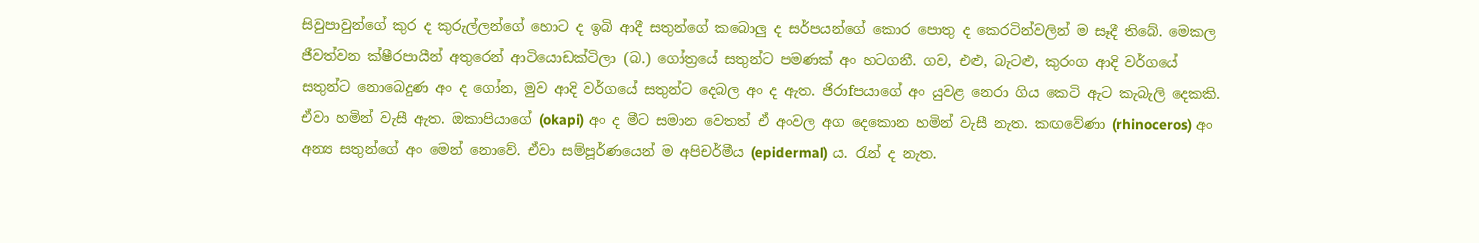සිවුපාවුන්ගේ කුර ද කුරුල්ලන්ගේ හොට ද ඉබි ආදී සතුන්ගේ කබොලු ද සර්පයන්ගේ කොර පොතු ද කෙරටින්වලින් ම සෑදී තිබේ. මෙකල ජීවත්වන ක්ෂීරපායීන් අතුරෙන් ආටියොඩක්ටිලා (බ.) ගෝත්‍රයේ සතුන්ට පමණක් අං හටගනී. ගව, එළු, බැටළු, කුරංග ආදි වර්ගයේ සතුන්ට නොබෙදුණ අං ද ගෝන, මුව ආදි වර්ගයේ සතුන්ට දෙබල අං ද ඇත. ජිරාfපයාගේ අං යුවළ නෙරා ගිය කෙටි ඇට කැබැලි දෙකකි. ඒවා හමින් වැසී ඇත. ඔකාපියාගේ (okapi) අං ද මීට සමාන වෙතත් ඒ අංවල අග දෙකොන හමින් වැසී නැත. කඟවේණා (rhinoceros) අං අන්‍ය සතුන්ගේ අං මෙන් නොවේ. ඒවා සම්පූර්ණයෙන් ම අපිචර්මීය (epidermal) ය. රැන් ද නැත.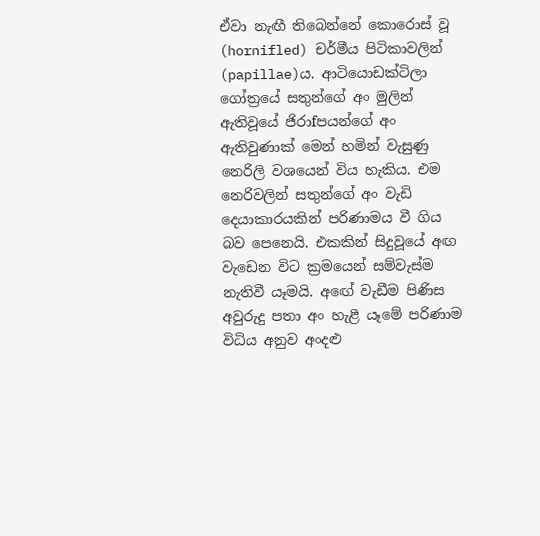ඒවා නැඟී තිබෙන්නේ කොරොස් වූ (hornifled) චර්මීය පිටිකාවලින් (papillae)ය. ආටියොඩක්ටිලා ගෝත්‍රයේ සතුන්ගේ අං මුලින් ඇතිවූයේ ජිරාfපයන්ගේ අං ඇතිවුණාක් මෙන් හමින් වැසුණු නෙරිලි වශයෙන් විය හැකිය. එම නෙරිවලින් සතුන්ගේ අං වැඩි දෙයාකාරයකින් පරිණාමය වී ගිය බව පෙනෙයි. එකකින් සිදුවූයේ අඟ වැඩෙන විට ක්‍රමයෙන් සම්වැස්ම නැතිවී යෑමයි. අ‍‍ඟේ වැඩීම පිණිස අවුරුදු පතා අං හැළී යෑමේ පරිණාම විධිය අනුව අංදළු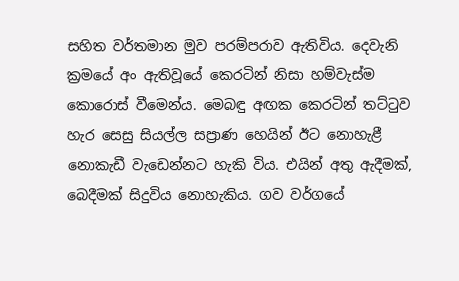සහිත වර්තමාන මුව පරම්පරාව ඇතිවිය. දෙවැනි ක්‍රමයේ අං ඇතිවූයේ කෙරටින් නිසා හම්වැස්ම කොරොස් වීමෙන්ය. මෙබඳු අඟක කෙරටින් තට්ටුව හැර සෙසු සියල්ල සප්‍රාණ හෙයින් ඊට නොහැළී නොකැඩී වැඩෙන්නට හැකි විය. එයින් අතු ඇදීමක්, බෙදීමක් සිදුවිය නොහැකිය. ගව වර්ගයේ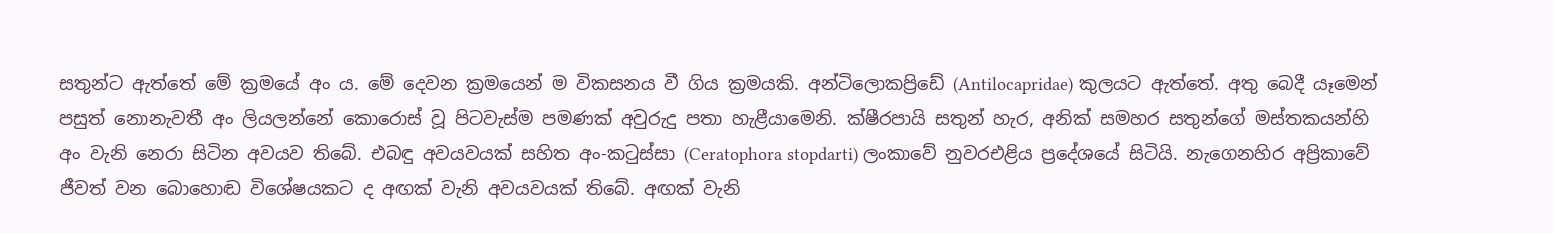සතුන්ට ඇත්තේ මේ ක්‍රමයේ අං ය. මේ දෙවන ක්‍රමයෙන් ම විකසනය වී ගිය ක්‍රමයකි. අන්ටිලොකප්‍රිඩේ (Antilocapridae) කුලයට ඇත්තේ. අතු බෙදී යෑමෙන් පසුත් නොනැවතී අං ලියලන්නේ කොරොස් වූ පිටවැස්ම පමණක් අවුරුදු පතා හැළීයාමෙනි. ක්ෂීරපායි සතුන් හැර, අනික් සමහර සතුන්ගේ මස්තකයන්හි අං වැනි නෙරා සිටින අවයව තිබේ. එබඳු අවයවයක් සහිත අං-කටුස්සා (Ceratophora stopdarti) ලංකාවේ නුවරඑළිය ප්‍රදේශයේ සිටියි. නැගෙනහිර අප්‍රිකාවේ ජීවත් වන බොහොඬ විශේෂයකට ද අඟක් වැනි අවයවයක් තිබේ. අඟක් වැනි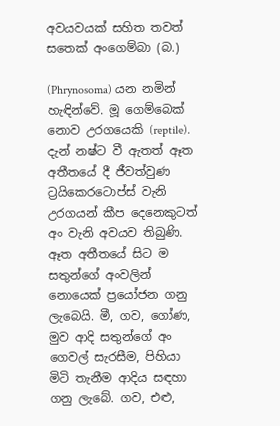අවයවයක් සහිත තවත් සතෙක් අංගෙම්බා (බ.)

(Phrynosoma) යන නමින් හැඳින්වේ. මූ ගෙම්බෙක් නොව උරගයෙකි (reptile). දැන් නෂ්ට වී ඇතත් ඈත අතීතයේ දී ජීවත්වුණ ට්‍රයිකෙරටොප්ස් වැනි උරගයන් කීප දෙනෙකුටත් අං වැනි අවයව තිබුණි. ඈත අතීතයේ සිට ම සතුන්ගේ අංවලින් නොයෙක් ප්‍රයෝජන ගනු ලැබෙයි. මී, ගව, ගෝණ, මුව ආදි සතුන්ගේ අං ගෙවල් සැරසීම, පිහියා මිටි තැනීම ආදිය සඳහා ගනු ලැබේ. ගව, එළු,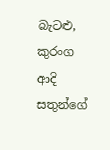බැටළු, කුරංග ආදි සතුන්ගේ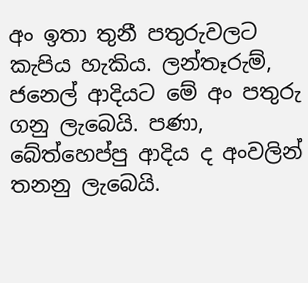අං ඉතා තුනී පතුරුවලට කැපිය හැකිය. ලන්තෑරුම්, ජනෙල් ආදියට මේ අං පතුරු ගනු ලැබෙයි. පණා, බේත්හෙප්පු ආදිය ද අංවලින් තනනු ලැබෙයි.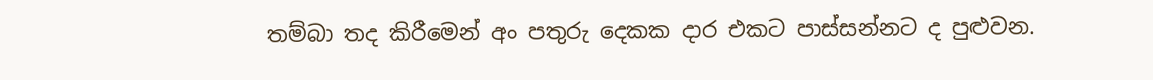තම්බා තද කිරීමෙන් අං පතුරු දෙකක දාර එකට පාස්සන්නට ද පුළුවන.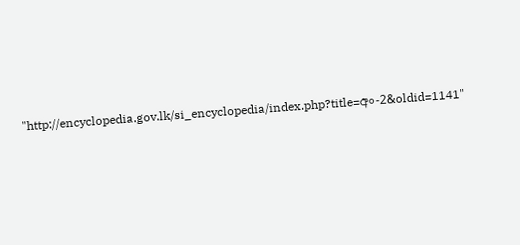"http://encyclopedia.gov.lk/si_encyclopedia/index.php?title=අං-2&oldid=1141"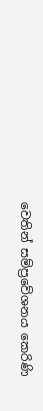වෙතින් සම්ප්‍රවේශනය කෙරිණි